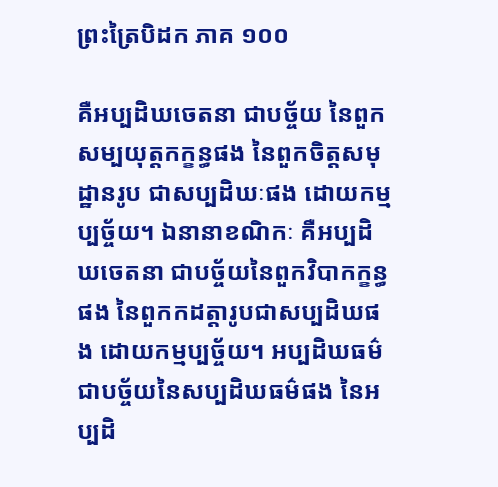ព្រះត្រៃបិដក ភាគ ១០០

គឺអប្បដិឃចេតនា ជាបច្ច័យ នៃពួកសម្បយុត្តកក្ខន្ធផង នៃពួកចិត្តសមុដ្ឋានរូប ជាសប្បដិឃៈផង ដោយកម្មប្បច្ច័យ។ ឯនានាខណិកៈ គឺអប្បដិឃចេតនា ជាបច្ច័យនៃពួកវិបាកក្ខន្ធផង នៃពួកកដត្តារូបជាសប្បដិឃផង ដោយកម្មប្បច្ច័យ។ អប្បដិឃធម៌ ជាបច្ច័យនៃសប្បដិឃធម៌ផង នៃអប្បដិ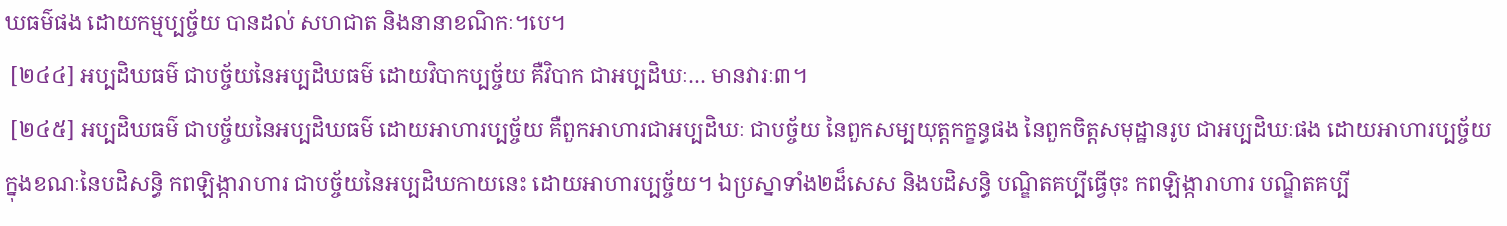ឃធម៌ផង ដោយកម្មប្បច្ច័យ បានដល់ សហជាត និងនានាខណិកៈ។បេ។
 [២៤៤] អប្បដិឃធម៌ ជាបច្ច័យនៃអប្បដិឃធម៌ ដោយវិបាកប្បច្ច័យ គឺវិបាក ជាអប្បដិឃៈ… មានវារៈ៣។
 [២៤៥] អប្បដិឃធម៌ ជាបច្ច័យនៃអប្បដិឃធម៌ ដោយអាហារប្បច្ច័យ គឺពួកអាហារជាអប្បដិឃៈ ជាបច្ច័យ នៃពួកសម្បយុត្តកក្ខន្ធផង នៃពួកចិត្តសមុដ្ឋានរូប ជាអប្បដិឃៈផង ដោយអាហារប្បច្ច័យ ក្នុងខណៈនៃបដិសន្ធិ កពឡិង្ការាហារ ជាបច្ច័យនៃអប្បដិឃកាយនេះ ដោយអាហារប្បច្ច័យ។ ឯប្រស្នាទាំង២ដ៏សេស និងបដិសន្ធិ បណ្ឌិតគប្បីធ្វើចុះ កពឡិង្ការាហារ បណ្ឌិតគប្បី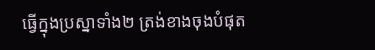ធ្វើក្នុងប្រស្នាទាំង២ ត្រង់ខាងចុងបំផុត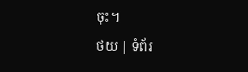ចុះ។
ថយ | ទំព័រ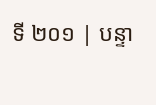ទី ២០១ | បន្ទា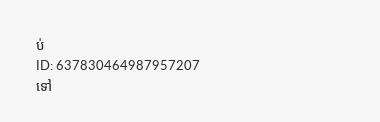ប់
ID: 637830464987957207
ទៅ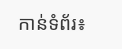កាន់ទំព័រ៖